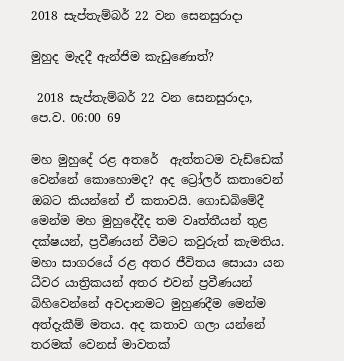2018 සැප්තැම්බර් 22 වන සෙනසුරාදා

මුහුද මැදදී ඇන්ජිම කැඩුණොත්?

 2018 සැප්තැම්බර් 22 වන සෙනසුරාදා, පෙ.ව. 06:00 69

මහ මුහුදේ රළ අතරේ  ඇත්තටම වැඩ්ඩෙක් වෙන්නේ කොහොමද? අද ට්‍රෝලර් කතාවෙන් ඔබට කියන්නේ ඒ කතාවයි. ගොඩබිමේදී මෙන්ම මහ මුහුදේදීද තම වෘත්තීයන් තුළ දක්ෂයන්, ප්‍රවීණයන් වීමට කවුරුත් කැමතිය. මහා සාගරයේ රළ අතර ජීවිතය සොයා යන ධීවර යාත්‍රිකයන් අතර එවන් ප්‍රවීණයන් බිහිවෙන්නේ අවදානමට මුහුණදීම මෙන්ම අත්දැකීම් මතය. අද කතාව ගලා යන්නේ තරමක් වෙනස් මාවතක්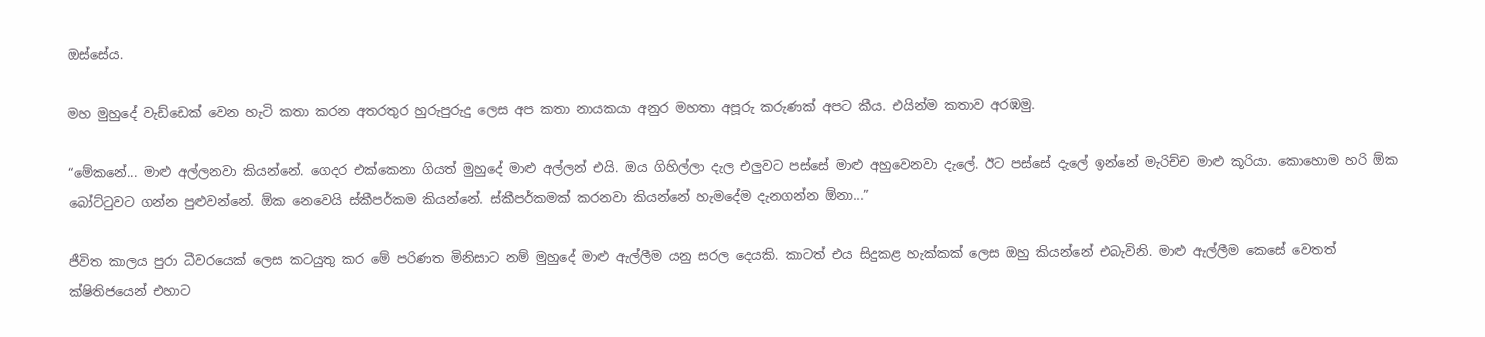ඔස්සේය.

මහ මුහුදේ වැඩ්ඩෙක් වෙන හැටි කතා කරන අතරතුර හුරුපුරුදු ලෙස අප කතා නායකයා අනුර මහතා අපූරු කරුණක් අපට කීය. එයින්ම කතාව අරඹමු.

“මේකනේ... මාළු අල්ලනවා කියන්නේ. ගෙදර එක්කෙනා ගියත් මුහුදේ මාළු අල්ලන් එයි. ඔය ගිහිල්ලා දැල එලුවට පස්සේ මාළු අහුවෙනවා දැලේ. ඊට පස්සේ දැලේ ඉන්නේ මැරිච්ච මාළු කූරියා. කොහොම හරි ඕක බෝට්ටුවට ගන්න පුළුවන්නේ. ඕක නෙවෙයි ස්කීපර්කම කියන්නේ. ස්කීපර්කමක් කරනවා කියන්නේ හැමදේම දැනගන්න ඕනා...”

ජීවිත කාලය පුරා ධීවරයෙක් ලෙස කටයුතු කර මේ පරිණත මිනිසාට නම් මුහුදේ මාළු ඇල්ලීම යනු සරල දෙයකි. කාටත් එය සිදුකළ හැක්කක් ලෙස ඔහු කියන්නේ එබැවිනි. මාළු ඇල්ලීම කෙසේ වෙතත් ක්ෂිතිජයෙන් එහාට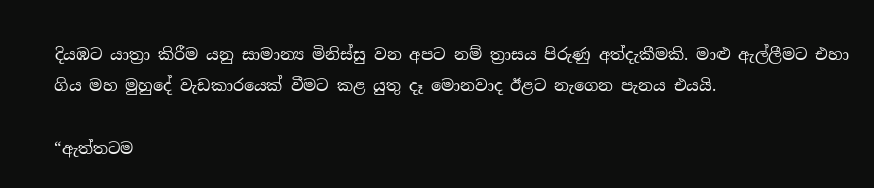දියඹට යාත්‍රා කිරීම යනු සාමාන්‍ය මිනිස්සු වන අපට නම් ත්‍රාසය පිරුණු අත්දැකීමකි. මාළු ඇල්ලීමට එහා ගිය මහ මුහුදේ වැඩකාරයෙක් වීමට කළ යුතු දෑ මොනවාද ඊළට නැගෙන පැනය එයයි.

“ඇත්තටම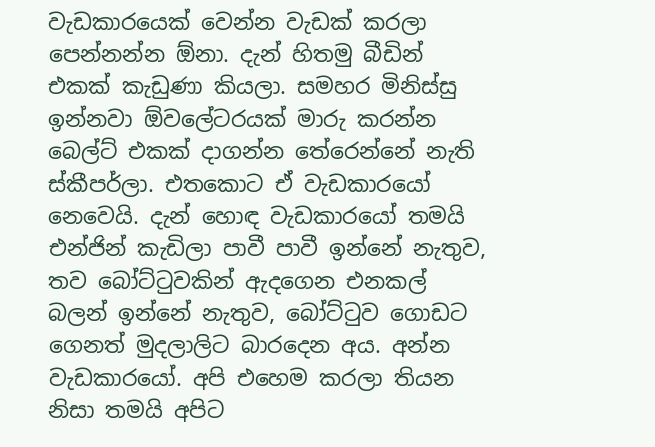වැඩකාරයෙක් වෙන්න වැඩක් කරලා පෙන්නන්න ඕනා. දැන් හිතමු බීඩින් එකක් කැඩුණා කියලා. සමහර මිනිස්සු ඉන්නවා ඕවලේටරයක් මාරු කරන්න බෙල්ට් එකක් දාගන්න තේරෙන්නේ නැති ස්කීපර්ලා. එතකොට ඒ වැඩකාරයෝ නෙවෙයි. දැන් හොඳ වැඩකාරයෝ තමයි එන්ජින් කැඩිලා පාවී පාවී ඉන්නේ නැතුව, තව බෝට්ටුවකින් ඇදගෙන එනකල් බලන් ඉන්නේ නැතුව, බෝට්ටුව ගොඩට ගෙනත් මුදලාලිට බාරදෙන අය. අන්න වැඩකාරයෝ. අපි එහෙම කරලා තියන නිසා තමයි අපිට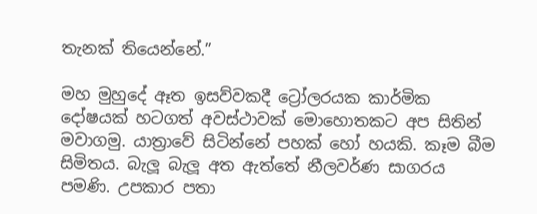තැනක් තියෙන්නේ.”

මහ මුහුදේ ඈත ඉසව්වකදී ට්‍රෝලරයක කාර්මික දෝෂයක් හටගත් අවස්ථාවක් මොහොතකට අප සිතින් මවාගමු. යාත්‍රාවේ සිටින්නේ පහක් හෝ හයකි. කෑම බීම සිමිතය. බැලූ බැලූ අත ඇත්තේ නීලවර්ණ සාගරය පමණි. උපකාර පතා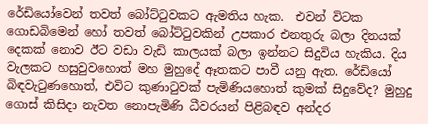රේඩියෝවෙන් තවත් බෝට්ටුවකට ඇමතිය හැක.  එවන් විටක ගොඩබිමෙන් හෝ තවත් බෝට්ටුවකින් උපකාර එනතුරු බලා දිනයක් දෙකක් නොව ඊට වඩා වැඩි කාලයක් බලා ඉන්නට සිදුවිය හැකිය. දිය වැලකට හසුවුවහොත් මහ මුහුදේ ඈතකට පාවී යනු ඇත. රේඩියෝ බිඳවැටුණහොත්, එවිට කුණාටුවක් පැමිණියහොත් කුමක් සිදුවේද? මුහුදු ගොස් කිසිදා නැවත නොපැමිණි ධීවරයන් පිළිබඳව අන්දර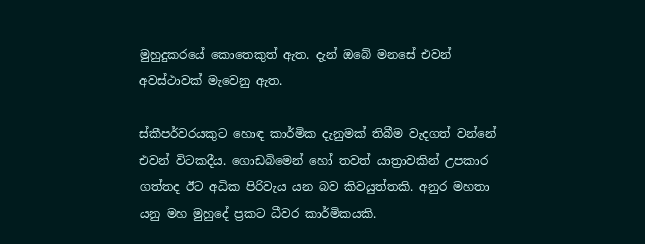මුහුදුකරයේ කොතෙකුත් ඇත. දැන් ඔබේ මනසේ එවන් අවස්ථාවක් මැවෙනු ඇත.

ස්කීපර්වරයකුට හොඳ කාර්මික දැනුමක් තිබීම වැදගත් වන්නේ එවන් විටකදීය. ගොඩබිමෙන් හෝ තවත් යාත්‍රාවකින් උපකාර ගත්තද ඊට අධික පිරිවැය යන බව කිවයුත්තකි. අනුර මහතා යනු මහ මුහුදේ ප්‍රකට ධීවර කාර්මිකයකි.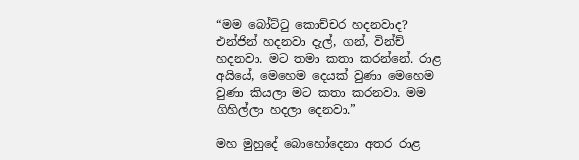“මම බෝට්ටු කොච්චර හදනවාද? එන්ජින් හදනවා දැල්, ගන්, වින්ච් හදනවා. මට තමා කතා කරන්නේ. රාළ අයියේ, මෙහෙම දෙයක් වුණා මෙහෙම වුණා කියලා මට කතා කරනවා. මම ගිහිල්ලා හදලා දෙනවා.”

මහ මුහුදේ බොහෝදෙනා අතර රාළ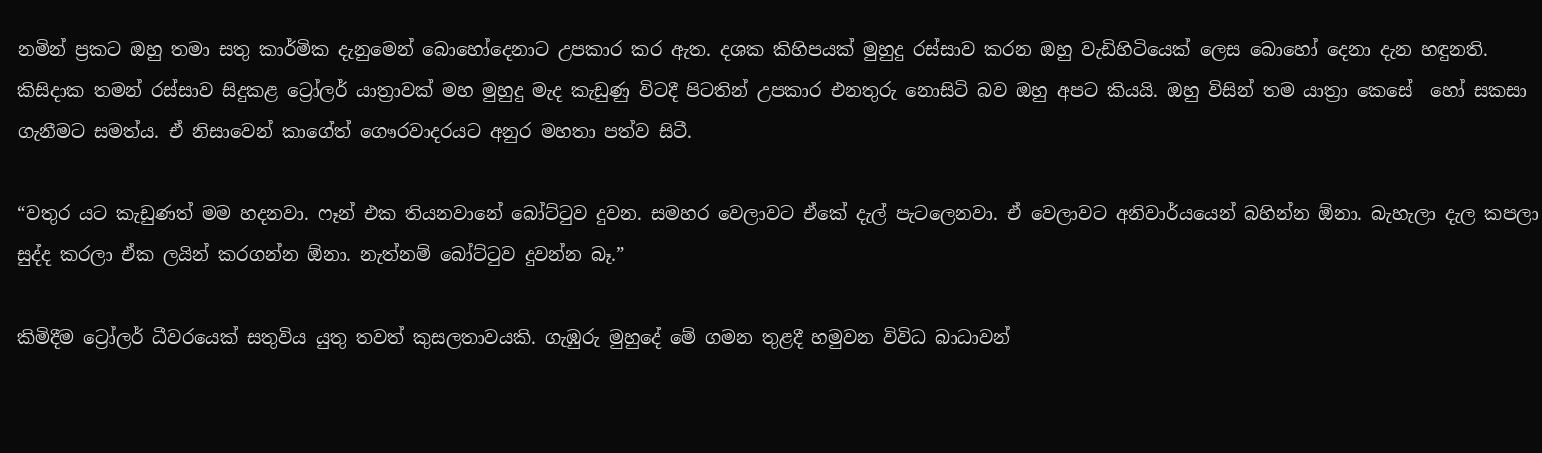නමින් ප්‍රකට ඔහු තමා සතු කාර්මික දැනුමෙන් බොහෝදෙනාට උපකාර කර ඇත. දශක කිහිපයක් මුහුදු රස්සාව කරන ඔහු වැඩිහිටියෙක් ලෙස බොහෝ දෙනා දැන හඳුනති. කිසිදාක තමන් රස්සාව සිදුකළ ට්‍රෝලර් යාත්‍රාවක් මහ මුහුදු මැද කැඩුණු විටදී පිටතින් උපකාර එනතුරු නොසිටි බව ඔහු අපට කියයි. ඔහු විසින් තම යාත්‍රා කෙසේ  හෝ සකසා ගැනීමට සමත්ය. ඒ නිසාවෙන් කාගේත් ගෞරවාදරයට අනුර මහතා පත්ව සිටී.

“වතුර යට කැඩුණත් මම හදනවා. ෆෑන් එක තියනවානේ බෝට්ටුව දුවන. සමහර වෙලාවට ඒකේ දැල් පැටලෙනවා. ඒ වෙලාවට අනිවාර්යයෙන් බහින්න ඕනා. බැහැලා දැල කපලා සුද්ද කරලා ඒක ලයින් කරගන්න ඕනා. නැත්නම් බෝට්ටුව දුවන්න බෑ.”

කිමිදීම ට්‍රෝලර් ධීවරයෙක් සතුවිය යුතු තවත් කුසලතාවයකි. ගැඹුරු මුහුදේ මේ ගමන තුළදී හමුවන විවිධ බාධාවන්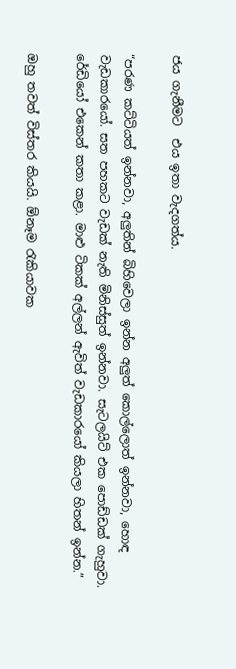ජය ගැනීමට  එය ඉතා වැදගත්ය.

“පරණ කට්ටියත් ඉන්නවා, අලුතින් බිහිවෙලා ඉන්න අලුත් කොල්ලොත් ඉන්නවා, හොඳ වැඩකාරයෝ. සත පහකට වැඩක් නැති මිනිස්සුත් ඉන්නවා. සැටලයිට් එක පොඩ්ඩක් ගැහුවා. රේඩියෝ එකෙන් කතා කළා. මාළු ටිකක් අල්ලන් ඇවිත් වැඩකාරයෝ කියලා හිතන් ඉන්න.”

ඔහු තවත් විස්තර කියයි. ඕනෑම රැකියාවක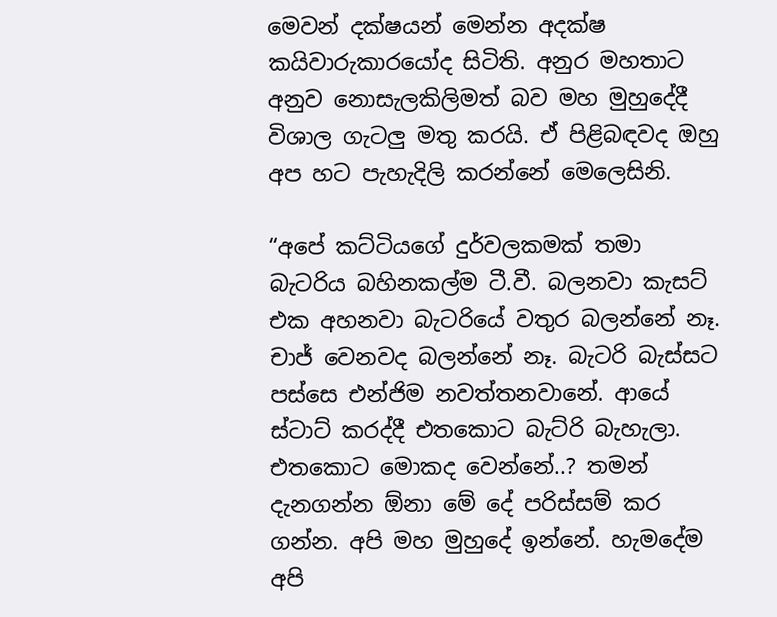මෙවන් දක්ෂයන් මෙන්න අදක්ෂ කයිවාරුකාරයෝද සිටිති. අනුර මහතාට අනුව නොසැලකිලිමත් බව මහ මුහුදේදී විශාල ගැටලු මතු කරයි. ඒ පිළිබඳවද ඔහු අප හට පැහැදිලි කරන්නේ මෙලෙසිනි.

“අපේ කට්ටියගේ දුර්වලකමක් තමා බැටරිය බහිනකල්ම ටී.වී. බලනවා කැසට් එක අහනවා බැටරියේ වතුර බලන්නේ නෑ. චාජ් වෙනවද බලන්නේ නෑ. බැටරි බැස්සට පස්සෙ එන්ජිම නවත්තනවානේ. ආයේ ස්ටාට් කරද්දී එතකොට බැට්රි බැහැලා. එතකොට මොකද වෙන්නේ..? තමන් දැනගන්න ඕනා මේ දේ පරිස්සම් කර ගන්න. අපි මහ මුහුදේ ඉන්නේ. හැමදේම අපි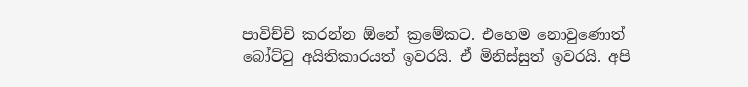පාවිච්චි කරන්න ඕනේ ක්‍රමේකට. එහෙම නොවුණොත් බෝට්ටු අයිතිකාරයත් ඉවරයි. ඒ මිනිස්සුත් ඉවරයි. අපි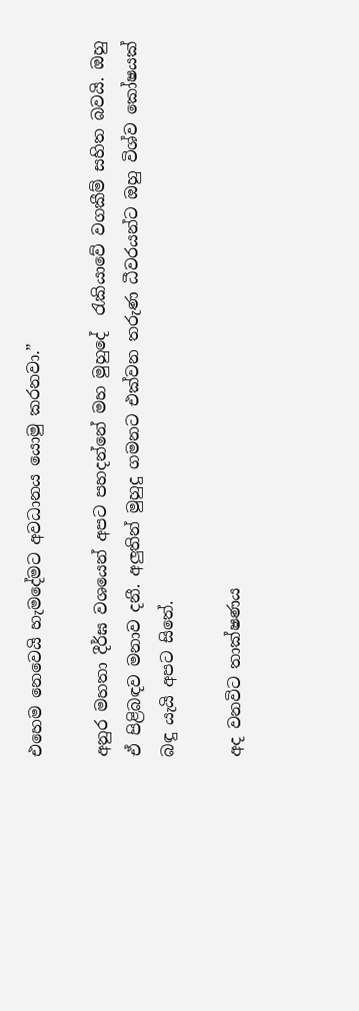එහෙම නෙවෙයි හැමදේමට අවධානය යොමු කරනවා.”

අනුර මහතා දීර්ඝ වශයෙන් අපට පහදන්නේ මහ මුහුදේ  රැකියාවේ වගකීම් සහිත බවයි. ඔහු ඒ පිළිබඳව මනාව දනී. අලුතින් මුහුදු ගමනට එක්වන තරුණ ධීවරයන්ට ඔහු විශ්ව කෝෂයක් බඳු යැයි අපට සිතේ.

අද වනවිට තාක්ෂණය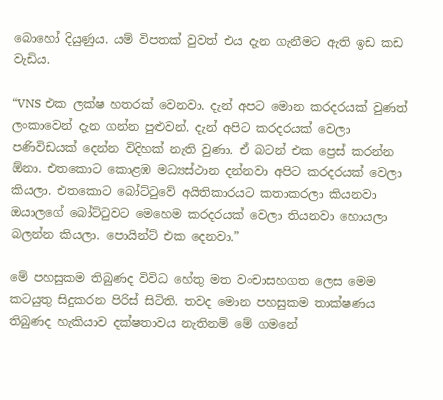බොහෝ දියුණුය. යම් විපතක් වුවත් එය දැන ගැනීමට ඇති ඉඩ කඩ වැඩිය.

“VNS එක ලක්ෂ හතරක් වෙනවා. දැන් අපට මොන කරදරයක් වුණත් ලංකාවෙන් දැන ගන්න පුළුවන්. දැන් අපිට කරදරයක් වෙලා පණිවිඩයක් දෙන්න විදිහක් නැති වුණා. ඒ බටන් එක ප්‍රෙස් කරන්න ඕනා. එතකොට කොළඹ මධ්‍යස්ථාන දන්නවා අපිට කරදරයක් වෙලා කියලා. එතකොට බෝට්ටුවේ අයිතිකාරයට කතාකරලා කියනවා ඔයාලගේ බෝට්ටුවට මෙහෙම කරදරයක් වෙලා තියනවා හොයලා බලන්න කියලා. පොයින්ට් එක දෙනවා.”

මේ පහසුකම තිබුණද විවිධ හේතු මත වංචාසහගත ලෙස මෙම කටයුතු සිදුකරන පිරිස් සිටිති. තවද මොන පහසුකම තාක්ෂණය තිබුණද හැකියාව දක්ෂතාවය නැතිනම් මේ ගමනේ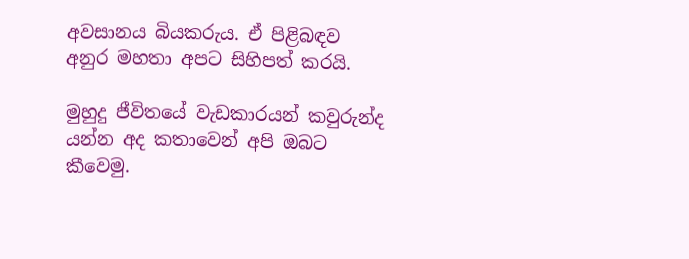අවසානය බියකරුය. ඒ පිළිබඳව අනුර මහතා අපට සිහිපත් කරයි.

මුහුදු ජීවිතයේ වැඩකාරයන් කවුරුන්ද යන්න අද කතාවෙන් අපි ඔබට කීවෙමු.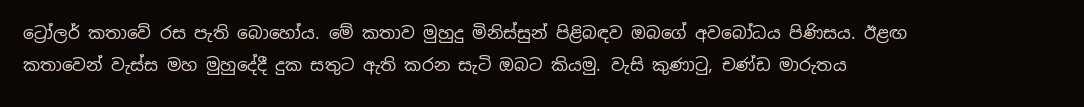ට්‍රෝලර් කතාවේ රස පැති බොහෝය. මේ කතාව මුහුදු මිනිස්සුන් පිළිබඳව ඔබගේ අවබෝධය පිණිසය. ඊළඟ කතාවෙන් වැස්ස මහ මුහුදේදී දුක සතුට ඇති කරන සැටි ඔබට කියමු. වැසි කුණාටු, චණ්ඩ මාරුතය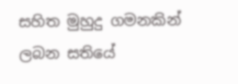සහිත මුහුදු ගමනකින් ලබන සතියේ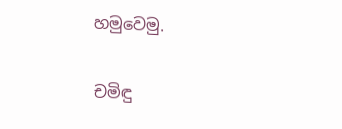හමුවෙමු.

චමිඳු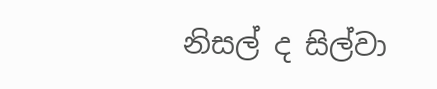නිසල් ද සිල්වා